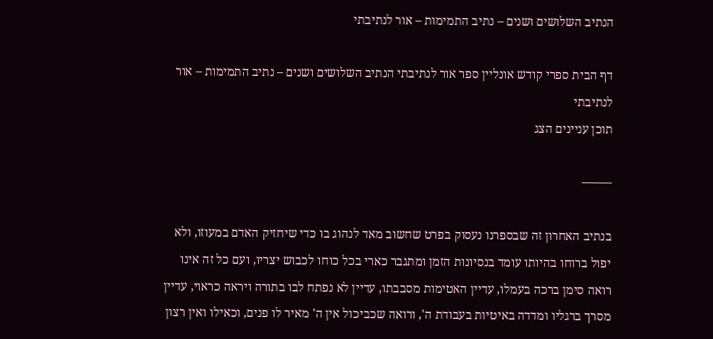הנתיב השלושים ושנים – נתיב התמימות – אור לנתיבתי

דף הבית ספרי קודש אונליין ספר אור לנתיבתי הנתיב השלושים ושנים – נתיב התמימות – אור לנתיבתי
תוכן עניינים הצג

——–

בנתיב האחרון זה שבספרנו נעסוק בפרט שחשוב מאד לנהוג בו כדי שיחזיק האדם במעוזו, ולא יפול ברוחו בהיותו עומד בנסיונות הזמן ומתגבר כארי בכל כוחו לכבוש יצריו, ועם כל זה אינו רואה סימן ברכה בעמלו, עדיין האטימות מסבבתו, עדיין לא נפתח לבו בתורה ויראה כראוי, עדיין מסרך ברגליו ומדדה באיטיות בעבודת ה', ורואה שכביכול אין ה' מאיר לו פנים, וכאילו ואין רצון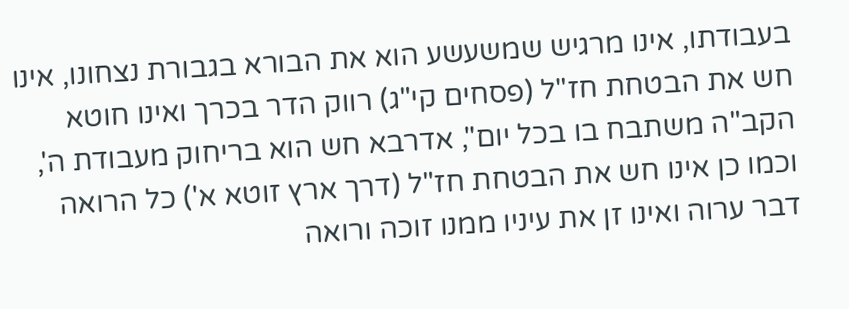בעבודתו, אינו מרגיש שמשעשע הוא את הבורא בגבורת נצחונו, אינו חש את הבטחת חז"ל (פסחים קי"ג) רווק הדר בכרך ואינו חוטא הקב"ה משתבח בו בכל יום", אדרבא חש הוא בריחוק מעבודת ה', וכמו כן אינו חש את הבטחת חז"ל (דרך ארץ זוטא א') כל הרואה דבר ערוה ואינו זן את עיניו ממנו זוכה ורואה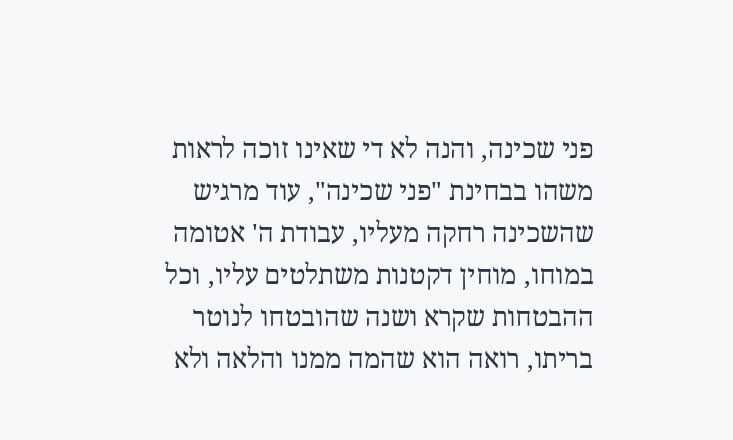פני שכינה, והנה לא די שאינו זוכה לראות משהו בבחינת "פני שכינה", עוד מרגיש שהשכינה רחקה מעליו, עבודת ה' אטומה במוחו, מוחין דקטנות משתלטים עליו, וכל ההבטחות שקרא ושנה שהובטחו לנוטר בריתו, רואה הוא שהמה ממנו והלאה ולא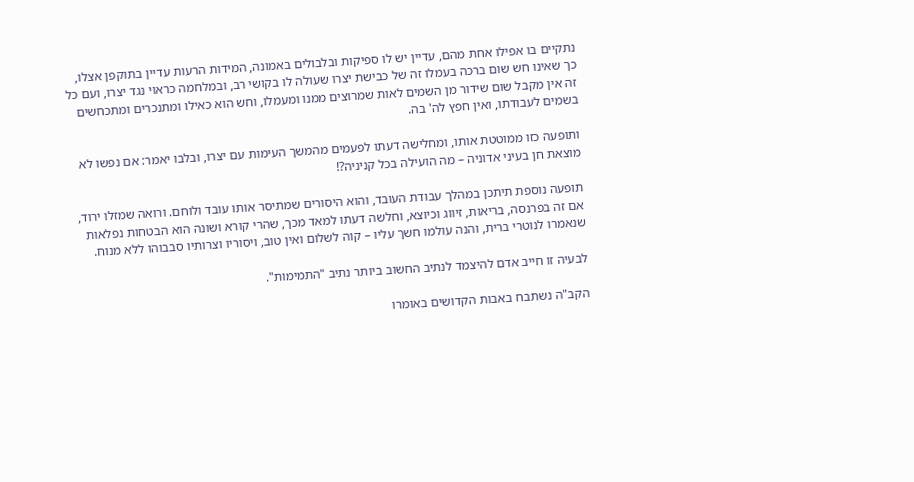נתקיים בו אפילו אחת מהם, עדיין יש לו ספיקות ובלבולים באמונה, המידות הרעות עדיין בתוקפן אצלו, כך שאינו חש שום ברכה בעמלו זה של כבישת יצרו שעולה לו בקושי רב, ובמלחמה כראוי נגד יצרו, ועם כל זה אין מקבל שום שידור מן השמים לאות שמרוצים ממנו ומעמלו, וחש הוא כאילו ומתנכרים ומתכחשים בשמים לעבודתו, ואין חפץ לה' בה.

ותופעה כזו ממוטטת אותו, ומחלישה דעתו לפעמים מהמשך העימות עם יצרו, ובלבו יאמר: אם נפשו לא מוצאת חן בעיני אדוניה – מה הועילה בכל קניניה?!

תופעה נוספת תיתכן במהלך עבודת העובד, והוא היסורים שמתיסר אותו עובד ולוחם. ורואה שמזלו ירוד, אם זה בפרנסה, בריאות, זיווג וכיוצא, וחלשה דעתו למאד מכך, שהרי קורא ושונה הוא הבטחות נפלאות שנאמרו לנוטרי ברית, והנה עולמו חשך עליו – קוה לשלום ואין טוב, ויסוריו וצרותיו סבבוהו ללא מנוח.

לבעיה זו חייב אדם להיצמד לנתיב החשוב ביותר נתיב "התמימות".

הקב"ה נשתבח באבות הקדושים באומרו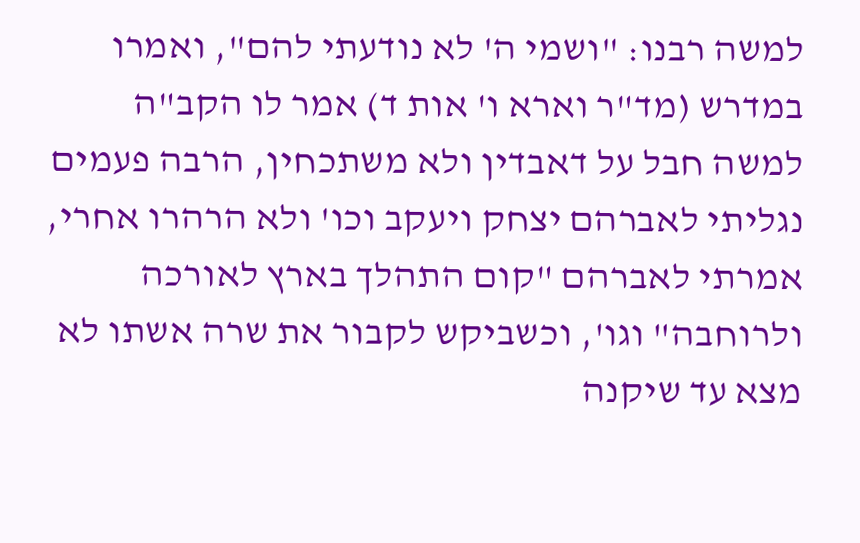למשה רבנו: "ושמי ה' לא נודעתי להם", ואמרו במדרש (מד"ר וארא ו' אות ד) אמר לו הקב"ה למשה חבל על דאבדין ולא משתכחין, הרבה פעמים נגליתי לאברהם יצחק ויעקב וכו' ולא הרהרו אחרי, אמרתי לאברהם "קום התהלך בארץ לאורכה ולרוחבה" וגו', וכשביקש לקבור את שרה אשתו לא מצא עד שיקנה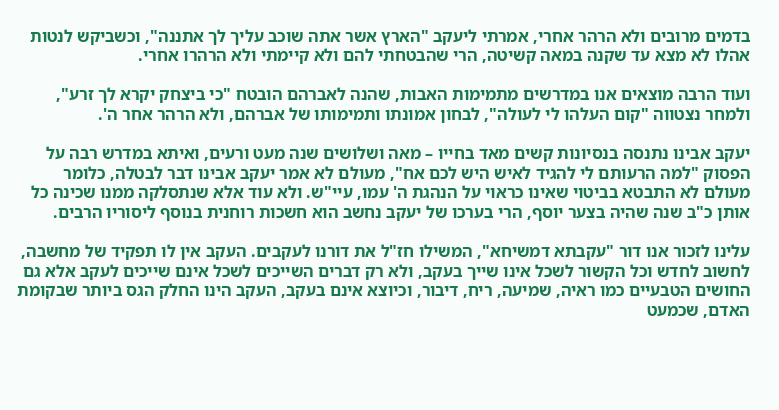בדמים מרובים ולא הרהר אחרי, אמרתי ליעקב "הארץ אשר אתה שוכב עליך לך אתננה", וכשביקש לנטות אהלו לא מצא עד שקנה במאה קשיטה, הרי שהבטחתי להם ולא קיימתי ולא הרהרו אחרי.

ועוד הרבה מוצאים אנו במדרשים מתמימות האבות, שהנה לאברהם הובטח "כי ביצחק יקרא לך זרע", ולמחר נצטווה "קום העלהו לי לעולה", לבחון אמונתו ותמימותו של אברהם, ולא הרהר אחר ה'.

יעקב אבינו נתנסה בנסיונות קשים מאד בחייו – מאה ושלושים שנה מעט ורעים, ואיתא במדרש רבה על הפסוק "למה הרעותם לי להגיד לאיש היש לכם אח", מעולם לא אמר יעקב אבינו דבר לבטלה, כלומר מעולם לא התבטא בביטוי שאינו כראוי על הנהגת ה' עמו, עיי"ש. ולא עוד אלא שנתסלקה ממנו שכינה כל אותן כ"ב שנה שהיה בצער יוסף, הרי בערכו של יעקב נחשב הוא חשכות רוחנית בנוסף ליסוריו הרבים.

עלינו לזכור אנו דור "עקבתא דמשיחא", המשילו חז"ל את דורנו לעקבים. העקב אין לו תפקיד של מחשבה, לחשוב לחדש וכל הקשור לשכל אינו שייך בעקב, ולא רק דברים השייכים לשכל אינם שייכים לעקב אלא גם החושים הטבעיים כמו ראיה, שמיעה, ריח, דיבור, וכיוצא אינם בעקב, העקב הינו החלק הגס ביותר שבקומת האדם, שכמעט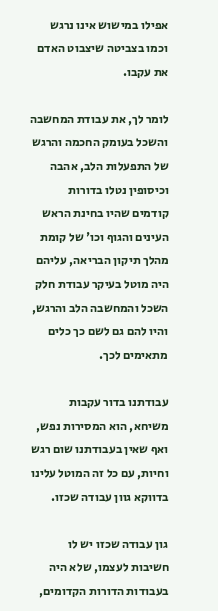אפילו במישוש אינו נרגש וכמו בצביטה שיצבוט האדם את עקבו.

לומר לך, את עבודת המחשבה והשכל בעומק החכמה והרגש של התפעלות הלב, אהבה וכיסופין נטלו בדורות קודמים שהיו בחינת הראש העינים והגוף וכו' של קומת מהלך תיקון הבריאה, עליהם היה מוטל בעיקר עבודת חלק השכל והמחשבה הלב והרגש, והיו להם גם לשם כך כלים מתאימים לכך.

עבודתנו בדור עקבות משיחא, הוא המסירות נפש, ואף שאין בעבודתנו שום רגש וחיות, עם כל זה המוטל עלינו בדווקא גוון עבודה שכזו.

גון עבודה שכזו יש לו חשיבות לעצמו, שלא היה בעבודות הדורות הקדומים,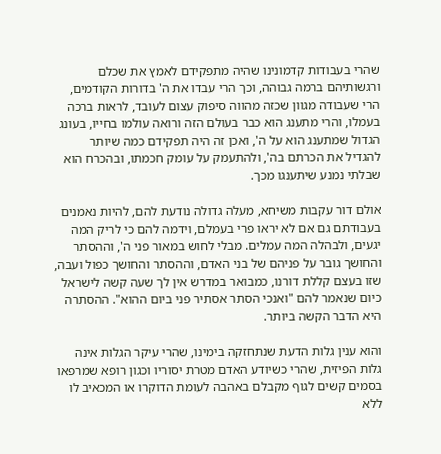שהרי בעבודות קדמונינו שהיה מתפקידם לאמץ את שכלם ורגשותיהם ברמה גבוהה, וכך הרי עבדו את ה' בדורות הקודמים, הרי שעבודה מגוון שכזה מהווה סיפוק עצום לעובד, לראות ברכה בעמלו, והרי מתענג הוא כבר בעולם הזה ורואה עולמו בחייו, בעונג הגדול שמתענג הוא על ה', ואכן זה היה תפקידם כמה שיותר להגדיל את הכרתם בה', ולהתעמק על עומק חכמתו, ובהכרח הוא שבלתי נמנע שיתענגו מכך.

אולם דור עקבות משיחא, מעלה גדולה נודעת להם, להיות נאמנים בעבודתם גם אם לא יראו פרי בעמלם, וידמה להם כי לריק המה יגעים, ולבהלה המה עמלים. מבלי לחוש במאור פני ה', וההסתר והחושך גובר על פניהם של בני האדם, וההסתר והחושך כפול ועבה, שזו בעצם קללת דורנו, כמבואר במדרש אין לך שעה קשה לישראל כיום שנאמר להם "ואנכי הסתר אסתיר פני ביום ההוא". ההסתרה היא הדבר הקשה ביותר.

והוא ענין גלות הדעת שנתחזקה בימינו, שהרי עיקר הגלות אינה גלות הפיזית, שהרי כשיודע האדם מטרת יסוריו וכגון רופא שמרפאו בסמים קשים לגוף מקבלם באהבה לעומת הדוקרו או המכאיב לו ללא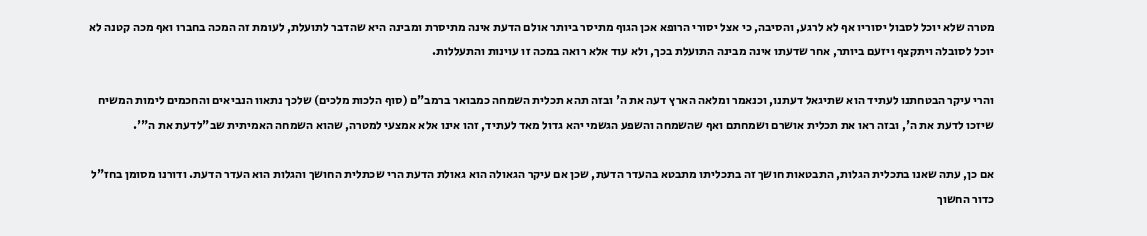מטרה שלא יוכל לסבול יסוריו אף לא לרגע, והסיבה, כי אצל יסורי הרופא אכן הגוף מתיסר ביותר אולם הדעת אינה מתיסרת ומבינה היא שהדבר לתועלת, לעומת זה המכה בחברו ואף מכה קטנה לא יוכל לסובלה ויתקצף ויזעם ביותר, אחר שדעתו אינה מבינה התועלת בכך, ולא עוד אלא רואה במכה זו עוינות והתעללות.

והרי עיקר הבטחתנו לעתיד הוא שתיגאל דעתנו, וכנאמר ומלאה הארץ דעה את ה' ובזה תהא תכלית השמחה כמבואר ברמב"ם (סוף הלכות מלכים) שלכך נתאוו הנביאים והחכמים לימות המשיח שיזכו לדעת את ה', ובזה ראו את תכלית אושרם ושמחתם ואף שהשמחה והשפע הגשמי יהא גדול מאד לעתיד, זהו אינו אלא אמצעי למטרה, שהוא השמחה האמיתית שב"לדעת את ה"'.

אם כן, עתה שאנו בתכלית הגלות, התבטאות חושך זה בתכליתו מתבטא בהעדר הדעת, שכן אם עיקר הגאולה הוא גאולת הדעת הרי שכתלית החושך והגלות הוא העדר הדעת. ודורנו מסומן בחז"ל כדור החשוך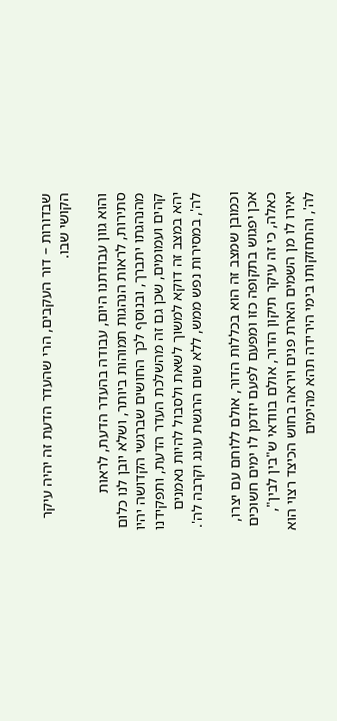שבדורות – דור העקבים, הרי שהעדר הדעת זה יהיה עיקר הקושי שבו.

והוא גוון עבודתנו היום, עבודה בהעדר הדעת, לראות סתירות, לראות הנהגות תמוהות ביותר, ושלא יובן לנו כלום מהנהגתו יתברך, ובנוסף לכך החושים שברגשי הקדושה יהיו קהים ועמומים, שכן גם זה מהשלכת העדר הדעת, ותפקידנו יהא במצב זה דוקא למשוך לשאת ולסבול להיות נאמנים לה', במסירות נפש ממש, ללא שום הרגשת עונג וקרבה לה'.

וכמובן שמצב זה הוא בכללות הדור, אולם ללוחם עם יצרו, אכן יפגוש בתקופה כזו ומפעם לפעם יזדמן לו ימים חשוכים כאלה, כי זה עיקר תיקון הדור, אולם בוודאי ש"בין לבין", יאירו לו מן השמים הארת פנים ויראה בחוש הכיצד רצוי הוא לה', והתחזקותו בימי הירידה תהא מהימים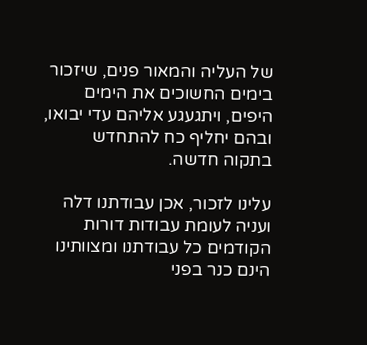של העליה והמאור פנים, שיזכור בימים החשוכים את הימים היפים, ויתגעגע אליהם עדי יבואו, ובהם יחליף כח להתחדש בתקוה חדשה.

עלינו לזכור, אכן עבודתנו דלה ועניה לעומת עבודות דורות הקודמים כל עבודתנו ומצוותינו הינם כנר בפני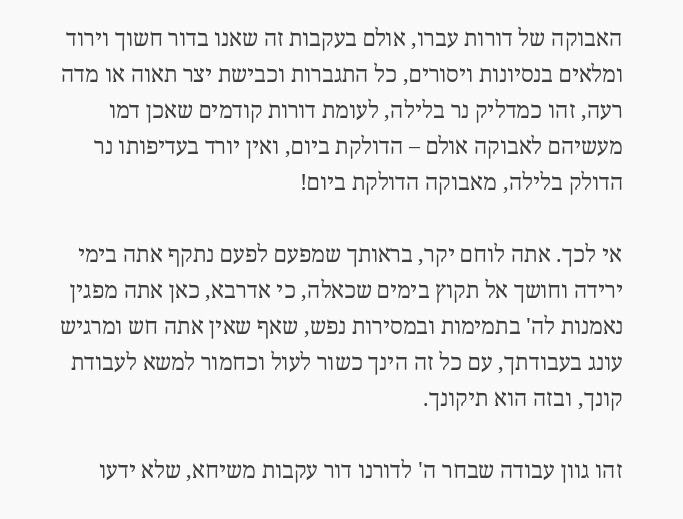האבוקה של דורות עברו, אולם בעקבות זה שאנו בדור חשוך וירוד ומלאים בנסיונות ויסורים, כל התגברות וכבישת יצר תאוה או מדה רעה, זהו כמדליק נר בלילה, לעומת דורות קודמים שאכן דמו מעשיהם לאבוקה אולם – הדולקת ביום, ואין יורד בעדיפותו נר הדולק בלילה, מאבוקה הדולקת ביום!

אי לכך. אתה לוחם יקר, בראותך שמפעם לפעם נתקף אתה בימי ירידה וחושך אל תקוץ בימים שכאלה, כי אדרבא, כאן אתה מפגין נאמנות לה' בתמימות ובמסירות נפש, שאף שאין אתה חש ומרגיש עונג בעבודתך, עם כל זה הינך כשור לעול וכחמור למשא לעבודת קונך, ובזה הוא תיקונך.

זהו גוון עבודה שבחר ה' לדורנו דור עקבות משיחא, שלא ידעו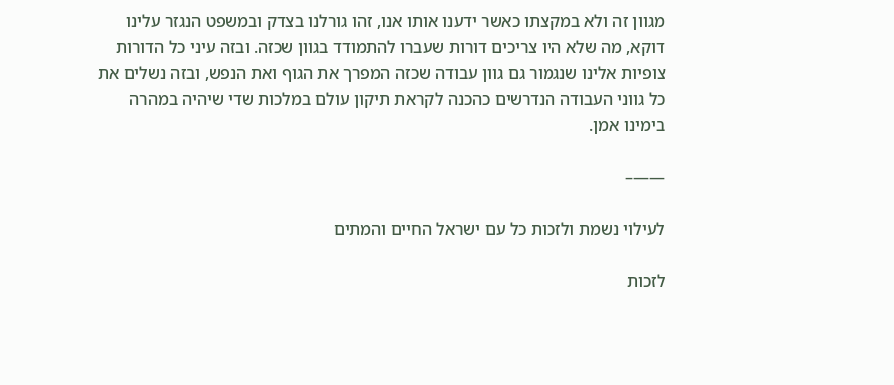מגוון זה ולא במקצתו כאשר ידענו אותו אנו, זהו גורלנו בצדק ובמשפט הנגזר עלינו דוקא, מה שלא היו צריכים דורות שעברו להתמודד בגוון שכזה. ובזה עיני כל הדורות צופיות אלינו שנגמור גם גוון עבודה שכזה המפרך את הגוף ואת הנפש, ובזה נשלים את כל גווני העבודה הנדרשים כהכנה לקראת תיקון עולם במלכות שדי שיהיה במהרה בימינו אמן.

——–

לעילוי נשמת ולזכות כל עם ישראל החיים והמתים

לזכות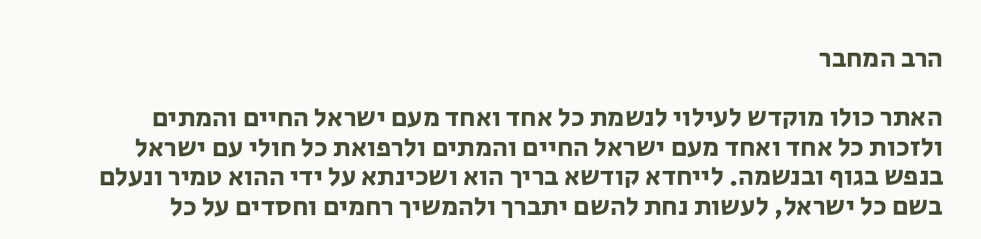הרב המחבר

האתר כולו מוקדש לעילוי לנשמת כל אחד ואחד מעם ישראל החיים והמתים ולזכות כל אחד ואחד מעם ישראל החיים והמתים ולרפואת כל חולי עם ישראל בנפש בגוף ובנשמה. לייחדא קודשא בריך הוא ושכינתא על ידי ההוא טמיר ונעלם בשם כל ישראל, לעשות נחת להשם יתברך ולהמשיך רחמים וחסדים על כל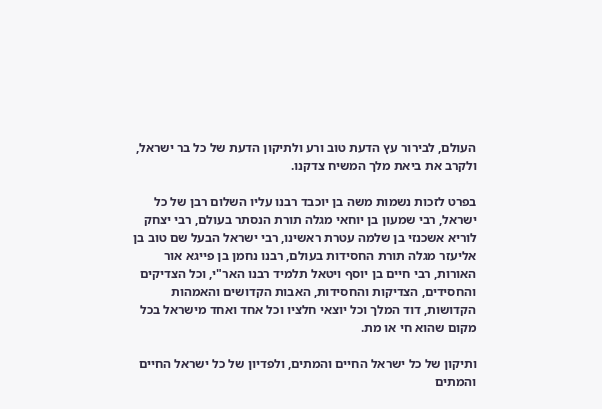העולם, לבירור עץ הדעת טוב ורע ולתיקון הדעת של כל בר ישראל, ולקרב את ביאת מלך המשיח צדקנו.

בפרט לזכות נשמות משה בן יוכבד רבנו עליו השלום רבן של כל ישראל, רבי שמעון בן יוחאי מגלה תורת הנסתר בעולם, רבי יצחק לוריא אשכנזי בן שלמה עטרת ראשינו, רבי ישראל הבעל שם טוב בן אליעזר מגלה תורת החסידות בעולם, רבנו נחמן בן פייגא אור האורות, רבי חיים בן יוסף ויטאל תלמיד רבנו האר"י, וכל הצדיקים והחסידים, הצדיקות והחסידות, האבות הקדושים והאמהות הקדושות, דוד המלך וכל יוצאי חלציו וכל אחד ואחד מישראל בכל מקום שהוא חי או מת.

ותיקון של כל ישראל החיים והמתים, ולפדיון של כל ישראל החיים והמתים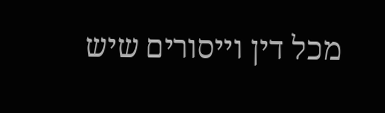מכל דין וייסורים שיש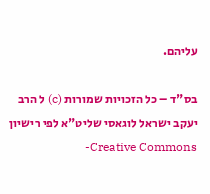עליהם.

בס"ד – כל הזכויות שמורות (c) ל הרב יעקב ישראל לוגאסי שליט"א לפי רישיון  Creative Commons-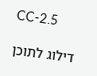CC-2.5

דילוג לתוכן